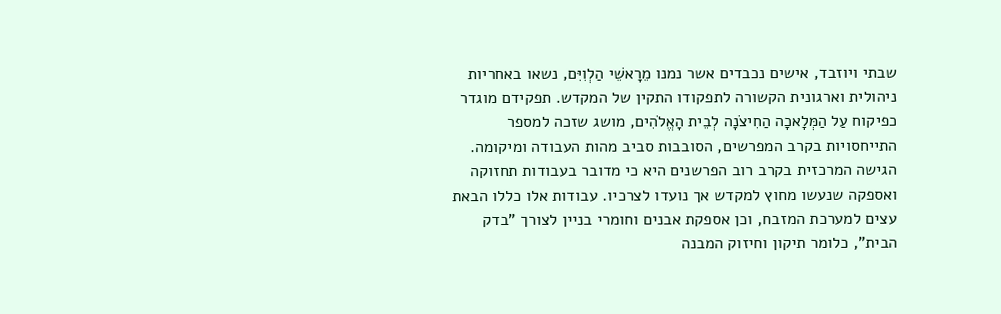שבתי ויוזבד, אישים נכבדים אשר נמנו מֵרָאשֵׁי הַלְוִיִּם, נשאו באחריות ניהולית וארגונית הקשורה לתפקודו התקין של המקדש. תפקידם מוגדר כפיקוח עַל הַמְּלָאכָה הַחִיצֹנָה לְבֵית הָאֱלֹהִים, מושג שזכה למספר התייחסויות בקרב המפרשים, הסובבות סביב מהות העבודה ומיקומה.
הגישה המרכזית בקרב רוב הפרשנים היא כי מדובר בעבודות תחזוקה ואספקה שנעשו מחוץ למקדש אך נועדו לצרכיו. עבודות אלו כללו הבאת עצים למערכת המזבח, וכן אספקת אבנים וחומרי בניין לצורך "בדק הבית", כלומר תיקון וחיזוק המבנה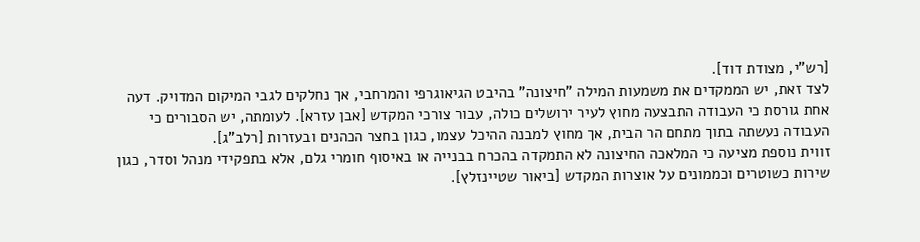[רש"י, מצודת דוד].
לצד זאת, יש הממקדים את משמעות המילה "חיצונה" בהיבט הגיאוגרפי והמרחבי, אך נחלקים לגבי המיקום המדויק. דעה אחת גורסת כי העבודה התבצעה מחוץ לעיר ירושלים כולה, עבור צורכי המקדש [אבן עזרא]. לעומתה, יש הסבורים כי העבודה נעשתה בתוך מתחם הר הבית, אך מחוץ למבנה ההיכל עצמו, כגון בחצר הכהנים ובעזרות [רלב"ג].
זווית נוספת מציעה כי המלאכה החיצונה לא התמקדה בהכרח בבנייה או באיסוף חומרי גלם, אלא בתפקידי מנהל וסדר, כגון שירות כשוטרים וכממונים על אוצרות המקדש [ביאור שטיינזלץ].